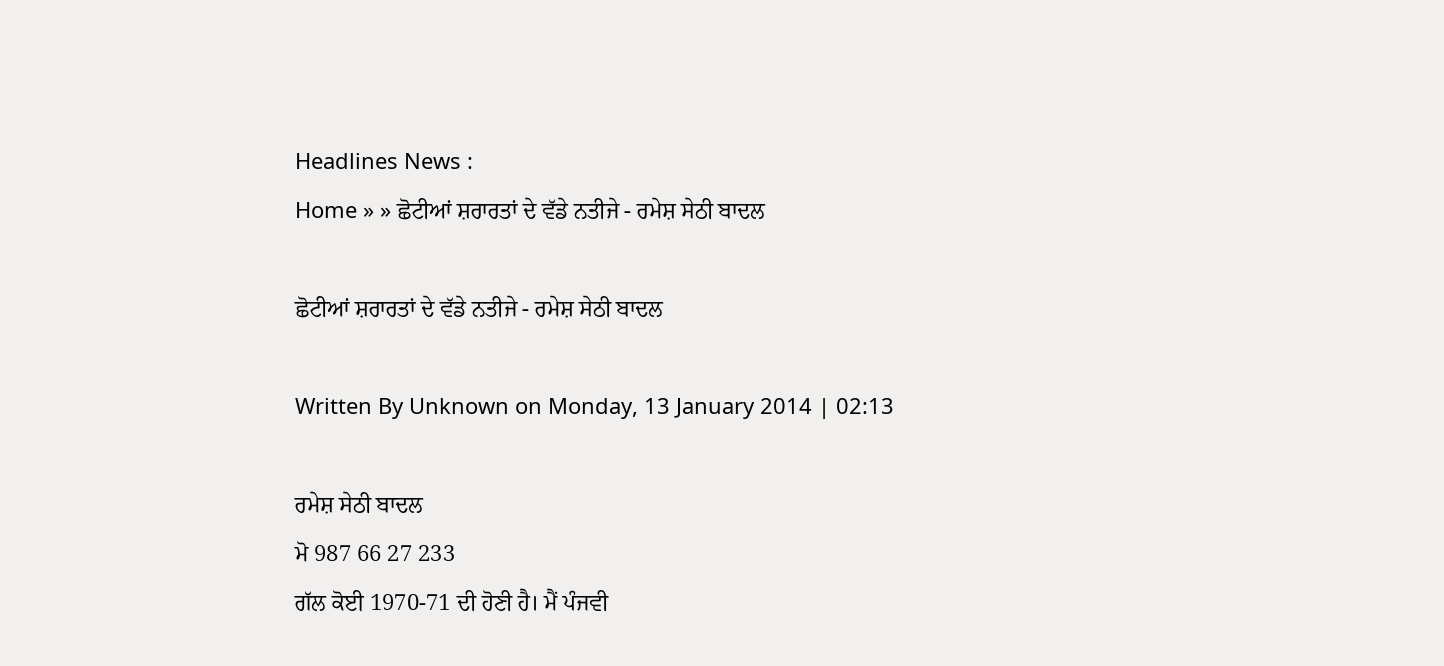Headlines News :
Home » » ਛੋਟੀਆਂ ਸ਼ਰਾਰਤਾਂ ਦੇ ਵੱਡੇ ਨਤੀਜੇ - ਰਮੇਸ਼ ਸੇਠੀ ਬਾਦਲ

ਛੋਟੀਆਂ ਸ਼ਰਾਰਤਾਂ ਦੇ ਵੱਡੇ ਨਤੀਜੇ - ਰਮੇਸ਼ ਸੇਠੀ ਬਾਦਲ

Written By Unknown on Monday, 13 January 2014 | 02:13

ਰਮੇਸ਼ ਸੇਠੀ ਬਾਦਲ
ਮੋ 987 66 27 233
ਗੱਲ ਕੋਈ 1970-71 ਦੀ ਹੋਣੀ ਹੈ। ਮੈਂ ਪੰਜਵੀ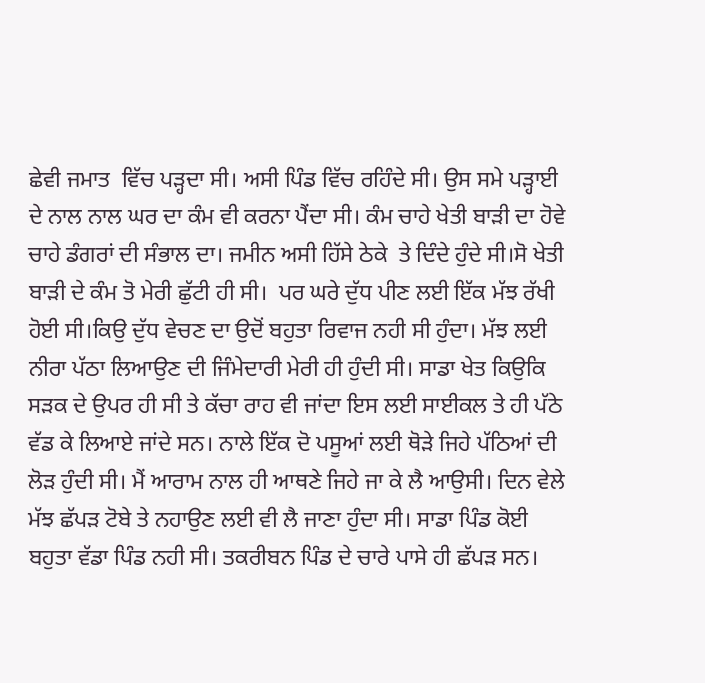ਛੇਵੀ ਜਮਾਤ  ਵਿੱਚ ਪੜ੍ਹਦਾ ਸੀ। ਅਸੀ ਪਿੰਡ ਵਿੱਚ ਰਹਿੰਦੇ ਸੀ। ਉਸ ਸਮੇ ਪੜ੍ਹਾਈ ਦੇ ਨਾਲ ਨਾਲ ਘਰ ਦਾ ਕੰਮ ਵੀ ਕਰਨਾ ਪੈਂਦਾ ਸੀ। ਕੰਮ ਚਾਹੇ ਖੇਤੀ ਬਾੜੀ ਦਾ ਹੋਵੇ ਚਾਹੇ ਡੰਗਰਾਂ ਦੀ ਸੰਭਾਲ ਦਾ। ਜਮੀਨ ਅਸੀ ਹਿੱਸੇ ਠੇਕੇ  ਤੇ ਦਿੰਦੇ ਹੁੰਦੇ ਸੀ।ਸੋ ਖੇਤੀ ਬਾੜੀ ਦੇ ਕੰਮ ਤੋ ਮੇਰੀ ਛੁੱਟੀ ਹੀ ਸੀ।  ਪਰ ਘਰੇ ਦੁੱਧ ਪੀਣ ਲਈ ਇੱਕ ਮੱਝ ਰੱਖੀ ਹੋਈ ਸੀ।ਕਿਉ ਦੁੱਧ ਵੇਚਣ ਦਾ ਉਦੋਂ ਬਹੁਤਾ ਰਿਵਾਜ ਨਹੀ ਸੀ ਹੁੰਦਾ। ਮੱਝ ਲਈ ਨੀਰਾ ਪੱਠਾ ਲਿਆਉਣ ਦੀ ਜਿੰਮੇਦਾਰੀ ਮੇਰੀ ਹੀ ਹੁੰਦੀ ਸੀ। ਸਾਡਾ ਖੇਤ ਕਿਉਕਿ ਸੜਕ ਦੇ ਉਪਰ ਹੀ ਸੀ ਤੇ ਕੱਚਾ ਰਾਹ ਵੀ ਜਾਂਦਾ ਇਸ ਲਈ ਸਾਈਕਲ ਤੇ ਹੀ ਪੱਠੇ ਵੱਡ ਕੇ ਲਿਆਏ ਜਾਂਦੇ ਸਨ। ਨਾਲੇ ਇੱਕ ਦੋ ਪਸੂਆਂ ਲਈ ਥੋੜੇ ਜਿਹੇ ਪੱਠਿਆਂ ਦੀ ਲੋੜ ਹੁੰਦੀ ਸੀ। ਮੈਂ ਆਰਾਮ ਨਾਲ ਹੀ ਆਥਣੇ ਜਿਹੇ ਜਾ ਕੇ ਲੈ ਆਉਸੀ। ਦਿਨ ਵੇਲੇ ਮੱਝ ਛੱਪੜ ਟੋਬੇ ਤੇ ਨਹਾਉਣ ਲਈ ਵੀ ਲੈ ਜਾਣਾ ਹੁੰਦਾ ਸੀ। ਸਾਡਾ ਪਿੰਡ ਕੋਈ ਬਹੁਤਾ ਵੱਡਾ ਪਿੰਡ ਨਹੀ ਸੀ। ਤਕਰੀਬਨ ਪਿੰਡ ਦੇ ਚਾਰੇ ਪਾਸੇ ਹੀ ਛੱਪੜ ਸਨ।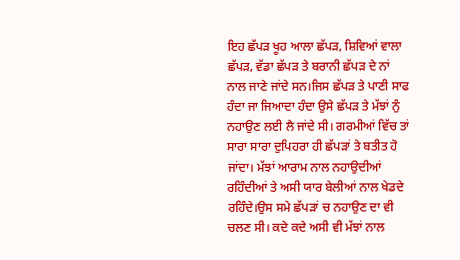ਇਹ ਛੱਪੜ ਖੂਹ ਆਲਾ ਛੱਪੜ, ਸ਼ਿਵਿਆਂ ਵਾਲਾ ਛੱਪੜ, ਵੱਡਾ ਛੱਪੜ ਤੇ ਬਰਾਨੀ ਛੱਪੜ ਦੇ ਨਾਂ ਨਾਲ ਜਾਣੇ ਜਾਂਦੇ ਸਨ।ਜਿਸ ਛੱਪੜ ਤੇ ਪਾਣੀ ਸਾਫ ਹੰਦਾ ਜਾ ਜਿਆਦਾ ਹੰਦਾ ਉਸੇ ਛੱਪੜ ਤੇ ਮੱਝਾਂ ਨੁੰ ਨਹਾਉਣ ਲਈ ਲੈ ਜਾਂਦੇ ਸੀ। ਗਰਮੀਆਂ ਵਿੱਚ ਤਾਂ ਸਾਰਾ ਸਾਰਾ ਦੁਪਿਹਰਾ ਹੀ ਛੱਪੜਾਂ ਤੇ ਬਤੀਤ ਹੋ ਜਾਂਦਾ। ਮੱਝਾਂ ਆਰਾਮ ਨਾਲ ਨਹਾਉਦੀਆਂ ਰਹਿੰਦੀਆਂ ਤੇ ਅਸੀ ਯਾਰ ਬੇਲੀਆਂ ਨਾਲ ਖੇਡਦੇ ਰਹਿੰਦੇ।ਉਸ ਸਮੇ ਛੱਪੜਾਂ ਚ ਨਹਾਉਣ ਦਾ ਵੀ ਚਲਣ ਸੀ। ਕਦੇ ਕਦੇ ਅਸੀ ਵੀ ਮੱਝਾਂ ਨਾਲ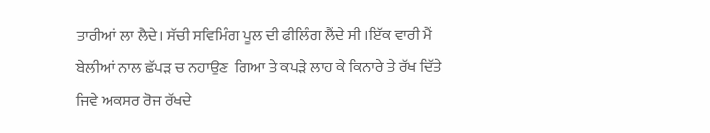ਤਾਰੀਆਂ ਲਾ ਲੈਦੇ। ਸੱਚੀ ਸਵਿਮਿੰਗ ਪੂਲ ਦੀ ਫੀਲਿੰਗ ਲੈਂਦੇ ਸੀ ।ਇੱਕ ਵਾਰੀ ਮੈਂ ਬੇਲੀਆਂ ਨਾਲ ਛੱਪੜ ਚ ਨਹਾਉਣ  ਗਿਆ ਤੇ ਕਪੜੇ ਲਾਹ ਕੇ ਕਿਨਾਰੇ ਤੇ ਰੱਖ ਦਿੱਤੇ ਜਿਵੇ ਅਕਸਰ ਰੋਜ ਰੱਖਦੇ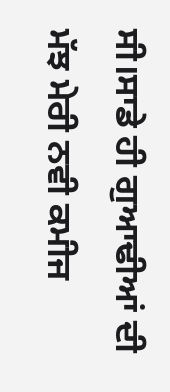ਸੀ।ਸਾਡੇ ਹੀ ਗੁਆਢੀਆਂ ਦੀ ਮੱਝ ਮੇਰੀ ਨਵੀ ਕਮੀਜ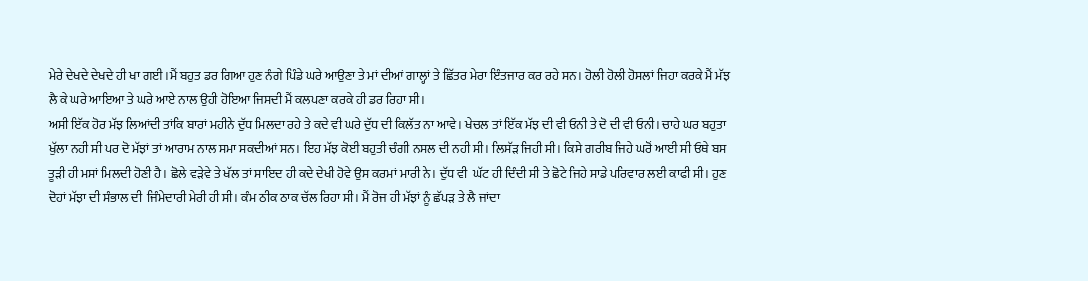ਮੇਰੇ ਦੇਖਦੇ ਦੇਖਦੇ ਹੀ ਖਾ ਗਈ।ਮੈਂ ਬਹੁਤ ਡਰ ਗਿਆ ਹੁਣ ਨੰਗੇ ਪਿੰਡੇ ਘਰੇ ਆਉਣਾ ਤੇ ਮਾਂ ਦੀਆਂ ਗਾਲ੍ਹਾਂ ਤੇ ਛਿੱਤਰ ਮੇਰਾ ਇੰਤਜਾਰ ਕਰ ਰਹੇ ਸਨ। ਹੋਲੀ ਹੋਲੀ ਹੋਸਲਾਂ ਜਿਹਾ ਕਰਕੇ ਮੈਂ ਮੱਝ ਲੈ ਕੇ ਘਰੇ ਆਇਆ ਤੇ ਘਰੇ ਆਏ ਨਾਲ ਉਹੀ ਹੋਇਆ ਜਿਸਦੀ ਮੈਂ ਕਲਪਣਾ ਕਰਕੇ ਹੀ ਡਰ ਰਿਹਾ ਸੀ।
ਅਸੀ ਇੱਕ ਹੋਰ ਮੱਝ ਲਿਆਂਦੀ ਤਾਂਕਿ ਬਾਰਾਂ ਮਹੀਨੇ ਦੁੱਧ ਮਿਲਦਾ ਰਹੇ ਤੇ ਕਦੇ ਵੀ ਘਰੇ ਦੁੱਧ ਦੀ ਕਿਲੱਤ ਨਾ ਆਵੇ। ਖੇਚਲ ਤਾਂ ਇੱਕ ਮੱਝ ਦੀ ਵੀ ਓਨੀ ਤੇ ਦੋ ਦੀ ਵੀ ਓਨੀ। ਚਾਹੇ ਘਰ ਬਹੁਤਾ ਖੁੱਲਾ ਨਹੀ ਸੀ ਪਰ ਦੋ ਮੱਝਾਂ ਤਾਂ ਆਰਾਮ ਨਾਲ ਸਮਾ ਸਕਦੀਆਂ ਸਨ। ਇਹ ਮੱਝ ਕੋਈ ਬਹੁਤੀ ਚੰਗੀ ਨਸਲ ਦੀ ਨਹੀ ਸੀ। ਲਿਸੱੜ ਜਿਹੀ ਸੀ। ਕਿਸੇ ਗਰੀਬ ਜਿਹੇ ਘਰੋਂ ਆਈ ਸੀ ਓਥੇ ਬਸ ਤੂੜੀ ਹੀ ਮਸਾਂ ਮਿਲਦੀ ਹੋਣੀ ਹੈ। ਛੋਲੇ ਵੜੇਵੇ ਤੇ ਖੱਲ ਤਾਂ ਸਾਇਦ ਹੀ ਕਦੇ ਦੇਖੀ ਹੋਵੇ ਉਸ ਕਰਮਾਂ ਮਾਰੀ ਨੇ। ਦੁੱਧ ਵੀ  ਘੱਟ ਹੀ ਦਿੰਦੀ ਸੀ ਤੇ ਛੋਟੇ ਜਿਹੇ ਸਾਡੇ ਪਰਿਵਾਰ ਲਈ ਕਾਫੀ ਸੀ। ਹੁਣ ਦੋਹਾਂ ਮੱਝਾ ਦੀ ਸੰਭਾਲ ਦੀ  ਜਿੰਮੇਦਾਰੀ ਮੇਰੀ ਹੀ ਸੀ। ਕੰਮ ਠੀਕ ਠਾਕ ਚੱਲ ਰਿਹਾ ਸੀ। ਮੈਂ ਰੋਜ ਹੀ ਮੱਝਾਂ ਨੂੰ ਛੱਪੜ ਤੇ ਲੈ ਜਾਂਦਾ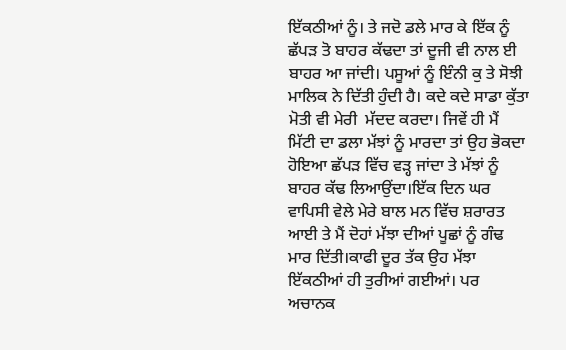ਇੱਕਠੀਆਂ ਨੂੰ। ਤੇ ਜਦੋ ਡਲੇ ਮਾਰ ਕੇ ਇੱਕ ਨੂੰ ਛੱਪੜ ਤੋ ਬਾਹਰ ਕੱਢਦਾ ਤਾਂ ਦੂਜੀ ਵੀ ਨਾਲ ਈ ਬਾਹਰ ਆ ਜਾਂਦੀ। ਪਸੂਆਂ ਨੂੰ ਇੰਨੀ ਕੁ ਤੇ ਸੋਝੀ ਮਾਲਿਕ ਨੇ ਦਿੱਤੀ ਹੁੰਦੀ ਹੈ। ਕਦੇ ਕਦੇ ਸਾਡਾ ਕੁੱਤਾ ਮੋਤੀ ਵੀ ਮੇਰੀ  ਮੱਦਦ ਕਰਦਾ। ਜਿਵੇਂ ਹੀ ਮੈਂ ਮਿੱਟੀ ਦਾ ਡਲਾ ਮੱਝਾਂ ਨੂੰ ਮਾਰਦਾ ਤਾਂ ਉਹ ਭੋਕਦਾ ਹੋਇਆ ਛੱਪੜ ਵਿੱਚ ਵੜ੍ਹ ਜਾਂਦਾ ਤੇ ਮੱਝਾਂ ਨੂੰ ਬਾਹਰ ਕੱਢ ਲਿਆਉਂਦਾ।ਇੱਕ ਦਿਨ ਘਰ ਵਾਪਿਸੀ ਵੇਲੇ ਮੇਰੇ ਬਾਲ ਮਨ ਵਿੱਚ ਸ਼ਰਾਰਤ ਆਈ ਤੇ ਮੈਂ ਦੋਹਾਂ ਮੱਝਾ ਦੀਆਂ ਪੂਛਾਂ ਨੂੰ ਗੰਢ ਮਾਰ ਦਿੱਤੀ।ਕਾਫੀ ਦੂਰ ਤੱਕ ਉਹ ਮੱਝਾ ਇੱਕਠੀਆਂ ਹੀ ਤੁਰੀਆਂ ਗਈਆਂ। ਪਰ ਅਚਾਨਕ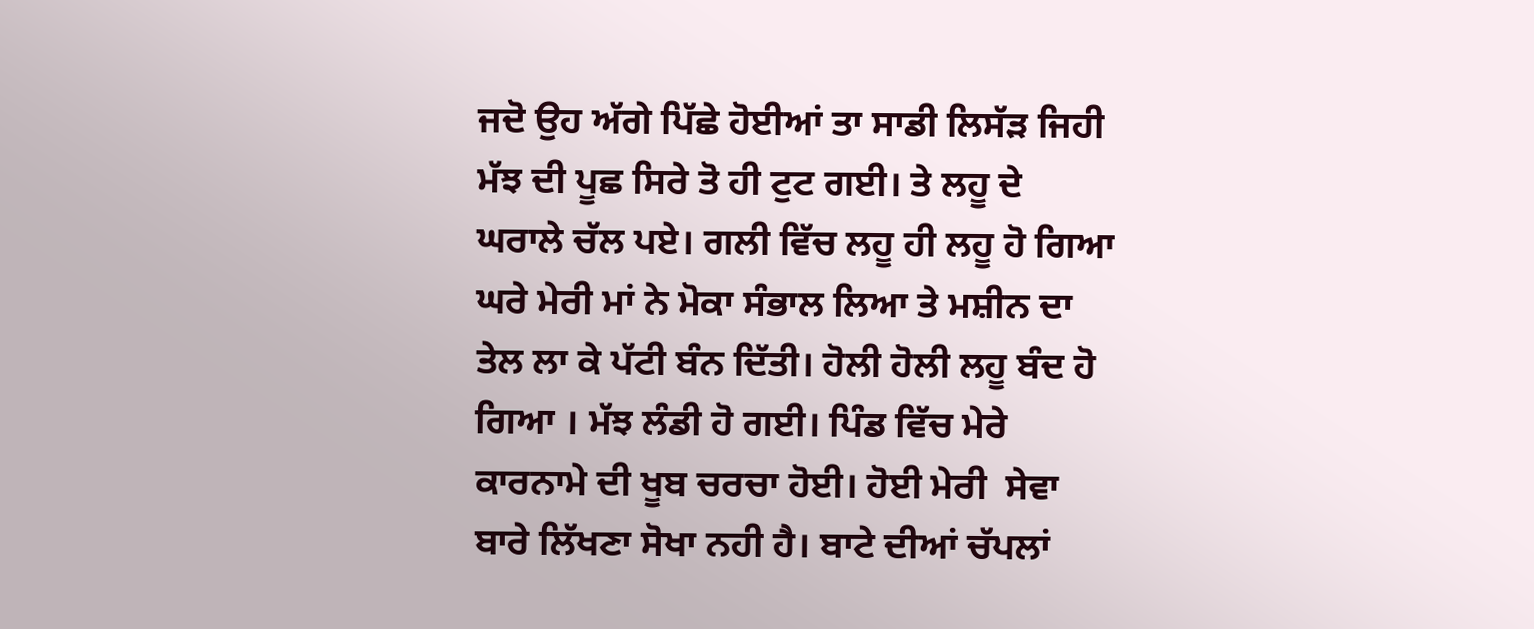ਜਦੋ ਉਹ ਅੱਗੇ ਪਿੱਛੇ ਹੋਈਆਂ ਤਾ ਸਾਡੀ ਲਿਸੱੜ ਜਿਹੀ ਮੱਝ ਦੀ ਪੂਛ ਸਿਰੇ ਤੋ ਹੀ ਟੁਟ ਗਈ। ਤੇ ਲਹੂ ਦੇ ਘਰਾਲੇ ਚੱਲ ਪਏ। ਗਲੀ ਵਿੱਚ ਲਹੂ ਹੀ ਲਹੂ ਹੋ ਗਿਆ ਘਰੇ ਮੇਰੀ ਮਾਂ ਨੇ ਮੋਕਾ ਸੰਭਾਲ ਲਿਆ ਤੇ ਮਸ਼ੀਨ ਦਾ ਤੇਲ ਲਾ ਕੇ ਪੱਟੀ ਬੰਨ ਦਿੱਤੀ। ਹੋਲੀ ਹੋਲੀ ਲਹੂ ਬੰਦ ਹੋ ਗਿਆ । ਮੱਝ ਲੰਡੀ ਹੋ ਗਈ। ਪਿੰਡ ਵਿੱਚ ਮੇਰੇ ਕਾਰਨਾਮੇ ਦੀ ਖੂਬ ਚਰਚਾ ਹੋਈ। ਹੋਈ ਮੇਰੀ  ਸੇਵਾ ਬਾਰੇ ਲਿੱਖਣਾ ਸੋਖਾ ਨਹੀ ਹੈ। ਬਾਟੇ ਦੀਆਂ ਚੱਪਲਾਂ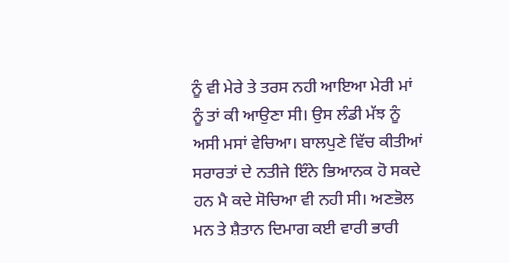ਨੂੰ ਵੀ ਮੇਰੇ ਤੇ ਤਰਸ ਨਹੀ ਆਇਆ ਮੇਰੀ ਮਾਂ ਨੂੰ ਤਾਂ ਕੀ ਆਉਣਾ ਸੀ। ਉਸ ਲੰਡੀ ਮੱਝ ਨੂੰ ਅਸੀ ਮਸਾਂ ਵੇਚਿਆ। ਬਾਲਪੁਣੇ ਵਿੱਚ ਕੀਤੀਆਂ ਸਰਾਰਤਾਂ ਦੇ ਨਤੀਜੇ ਇੰਨੇ ਭਿਆਨਕ ਹੋ ਸਕਦੇ ਹਨ ਮੈ ਕਦੇ ਸੋਚਿਆ ਵੀ ਨਹੀ ਸੀ। ਅਣਭੋਲ ਮਨ ਤੇ ਸ਼ੈਤਾਨ ਦਿਮਾਗ ਕਈ ਵਾਰੀ ਭਾਰੀ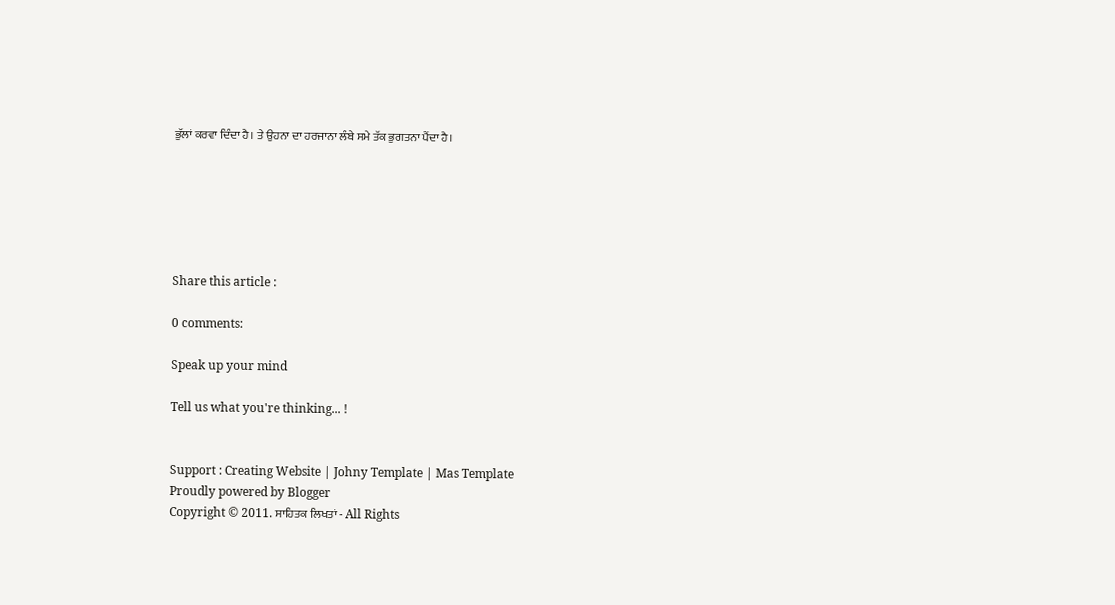ਭੁੱਲਾਂ ਕਰਵਾ ਦਿੰਦਾ ਹੈ। ਤੇ ਉਹਨਾ ਦਾ ਹਰਜਾਨਾ ਲੰਬੇ ਸਮੇ ਤੱਕ ਭੁਗਤਨਾ ਪੈਂਦਾ ਹੈ।






Share this article :

0 comments:

Speak up your mind

Tell us what you're thinking... !


Support : Creating Website | Johny Template | Mas Template
Proudly powered by Blogger
Copyright © 2011. ਸਾਹਿਤਕ ਲਿਖਤਾਂ - All Rights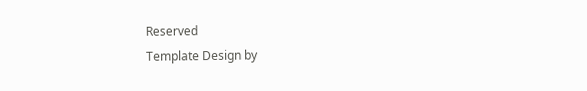Reserved
Template Design by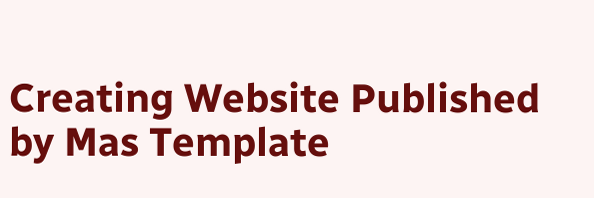Creating Website Published by Mas Template